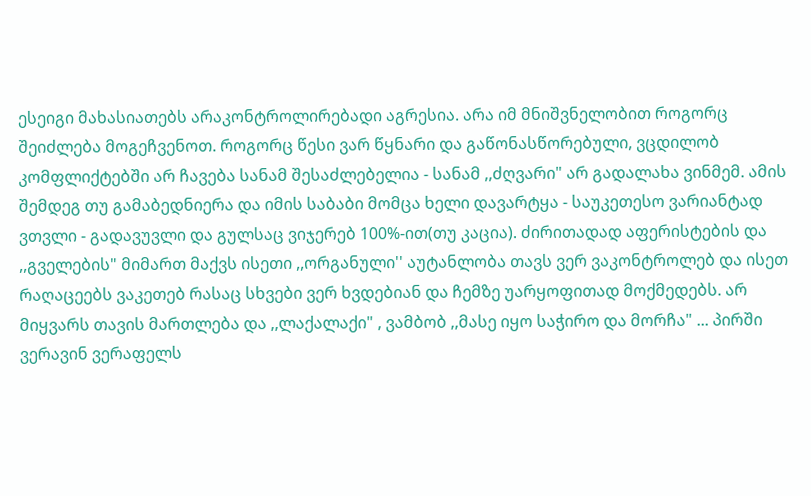ესეიგი მახასიათებს არაკონტროლირებადი აგრესია. არა იმ მნიშვნელობით როგორც შეიძლება მოგეჩვენოთ. როგორც წესი ვარ წყნარი და გაწონასწორებული, ვცდილობ კომფლიქტებში არ ჩავება სანამ შესაძლებელია - სანამ ,,ძღვარი" არ გადალახა ვინმემ. ამის შემდეგ თუ გამაბედნიერა და იმის საბაბი მომცა ხელი დავარტყა - საუკეთესო ვარიანტად ვთვლი - გადავუვლი და გულსაც ვიჯერებ 100%-ით(თუ კაცია). ძირითადად აფერისტების და ,,გველების" მიმართ მაქვს ისეთი ,,ორგანული'' აუტანლობა თავს ვერ ვაკონტროლებ და ისეთ რაღაცეებს ვაკეთებ რასაც სხვები ვერ ხვდებიან და ჩემზე უარყოფითად მოქმედებს. არ მიყვარს თავის მართლება და ,,ლაქალაქი" , ვამბობ ,,მასე იყო საჭირო და მორჩა" ... პირში ვერავინ ვერაფელს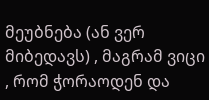მეუბნება (ან ვერ მიბედავს) , მაგრამ ვიცი , რომ ჭორაოდენ და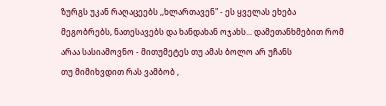ზურგს უკან რაღაცეებს ,,ხლართავენ" - ეს ყველას ეხება მეგობრებს, ნათესავებს და ხანდახან ოჯახს... დამეთანხმებით რომ არაა სასიამოვნო - მითუმეტეს თუ ამას ბოლო არ უჩანს
თუ მიმიხვდით რას ვამბობ ,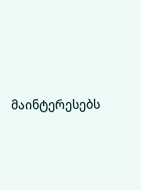მაინტერესებს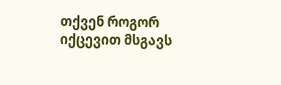თქვენ როგორ იქცევით მსგავს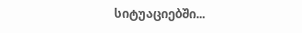სიტუაციებში...